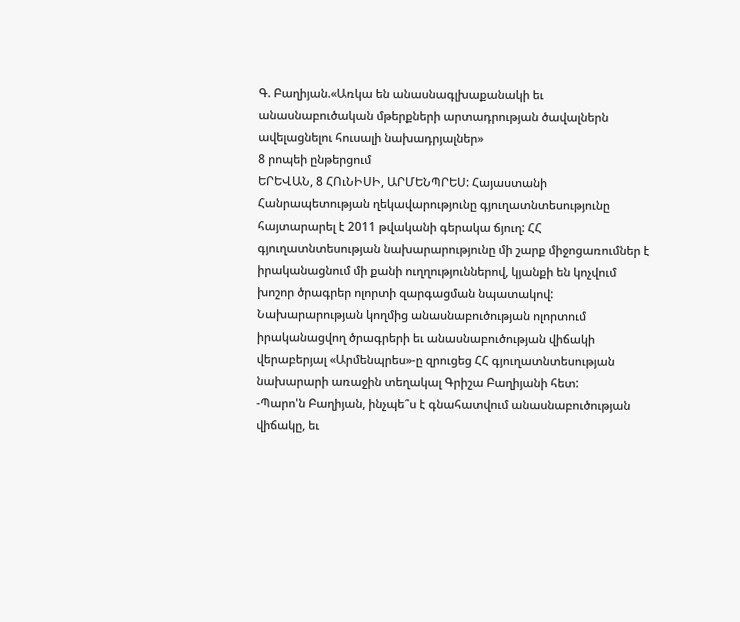Գ. Բաղիյան.«Առկա են անասնագլխաքանակի եւ անասնաբուծական մթերքների արտադրության ծավալներն ավելացնելու հուսալի նախադրյալներ»
8 րոպեի ընթերցում
ԵՐԵՎԱՆ, 8 ՀՈւՆԻՍԻ, ԱՐՄԵՆՊՐԵՍ: Հայաստանի Հանրապետության ղեկավարությունը գյուղատնտեսությունը հայտարարել է 2011 թվականի գերակա ճյուղ: ՀՀ գյուղատնտեսության նախարարությունը մի շարք միջոցառումներ է իրականացնում մի քանի ուղղություններով, կյանքի են կոչվում խոշոր ծրագրեր ոլորտի զարգացման նպատակով: Նախարարության կողմից անասնաբուծության ոլորտում իրականացվող ծրագրերի եւ անասնաբուծության վիճակի վերաբերյալ «Արմենպրես»-ը զրուցեց ՀՀ գյուղատնտեսության նախարարի առաջին տեղակալ Գրիշա Բաղիյանի հետ:
-Պարո'ն Բաղիյան, ինչպե՞ս է գնահատվում անասնաբուծության վիճակը, եւ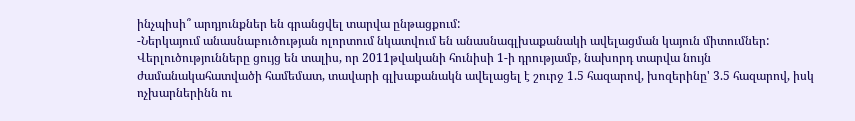ինչպիսի՞ արդյունքներ են գրանցվել տարվա ընթացքում:
-Ներկայում անասնաբուծության ոլորտում նկատվում են անասնագլխաքանակի ավելացման կայուն միտումներ: Վերլուծությունները ցույց են տալիս, որ 2011թվականի հունիսի 1-ի դրությամբ, նախորդ տարվա նույն ժամանակահատվածի համեմատ, տավարի գլխաքանակն ավելացել է շուրջ 1.5 հազարով, խոզերինը' 3.5 հազարով, իսկ ոչխարներինն ու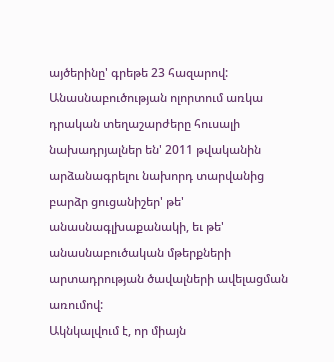այծերինը' գրեթե 23 հազարով: Անասնաբուծության ոլորտում առկա դրական տեղաշարժերը հուսալի նախադրյալներ են' 2011 թվականին արձանագրելու նախորդ տարվանից բարձր ցուցանիշեր' թե' անասնագլխաքանակի, եւ թե' անասնաբուծական մթերքների արտադրության ծավալների ավելացման առումով:
Ակնկալվում է, որ միայն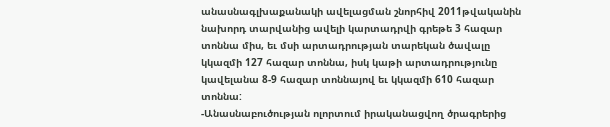անասնագլխաքանակի ավելացման շնորհիվ 2011թվականին նախորդ տարվանից ավելի կարտադրվի գրեթե 3 հազար տոննա միս, եւ մսի արտադրության տարեկան ծավալը կկազմի 127 հազար տոննա, իսկ կաթի արտադրությունը կավելանա 8-9 հազար տոննայով եւ կկազմի 610 հազար տոննա:
-Անասնաբուծության ոլորտում իրականացվող ծրագրերից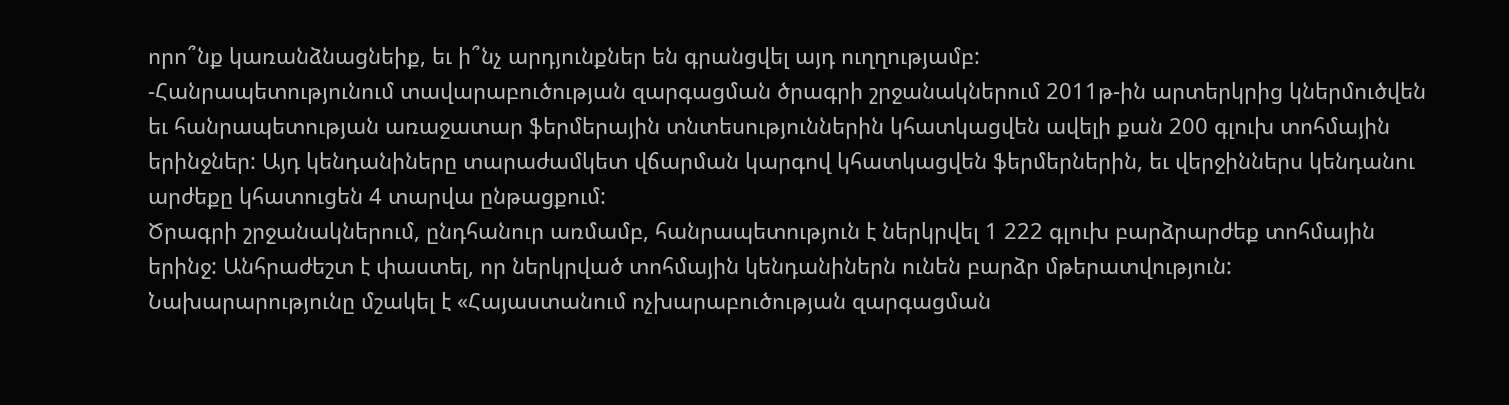որո՞նք կառանձնացնեիք, եւ ի՞նչ արդյունքներ են գրանցվել այդ ուղղությամբ:
-Հանրապետությունում տավարաբուծության զարգացման ծրագրի շրջանակներում 2011թ-ին արտերկրից կներմուծվեն եւ հանրապետության առաջատար ֆերմերային տնտեսություններին կհատկացվեն ավելի քան 200 գլուխ տոհմային երինջներ: Այդ կենդանիները տարաժամկետ վճարման կարգով կհատկացվեն ֆերմերներին, եւ վերջիններս կենդանու արժեքը կհատուցեն 4 տարվա ընթացքում:
Ծրագրի շրջանակներում, ընդհանուր առմամբ, հանրապետություն է ներկրվել 1 222 գլուխ բարձրարժեք տոհմային երինջ: Անհրաժեշտ է փաստել, որ ներկրված տոհմային կենդանիներն ունեն բարձր մթերատվություն:
Նախարարությունը մշակել է «Հայաստանում ոչխարաբուծության զարգացման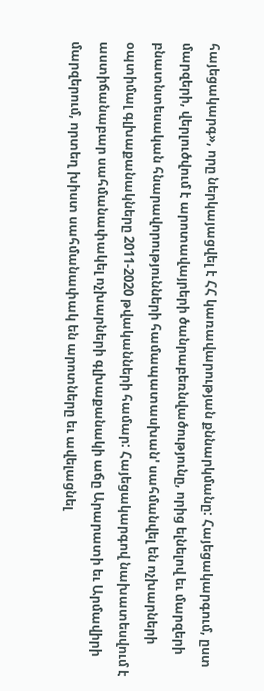հայեցակարգ», որը ներկայացվել է ՀՀ կառավարության քննարկմանը: Հայեցակարգում, ըստ մարզերի, վերլուծվում է արոտավայրերի ծանրաբեռնվածությունը, որից ելնելով եւ մարզերի բնատնտեսական հնարավորությունների համապատասխան' սահմանվել են ոչխարների օպտիմալ գլխաքանակները 2011-2020 թվականների համար: Հայեցակարգով նախատեսվում է աստիճանաբար սահմանափակել ոչխարների գլխաքանակի աճը Արարատի եւ Արմավիրի մարզերում, որտեղ խիստ սահմանափակ են արոտները եւ ավելացնել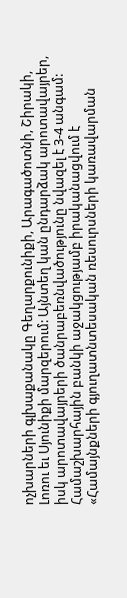ոչխարների գլխաքանակը Գեղարքունիքի, Արագածոտնի, Շիրակի, Լոռու եւ Սյունիքի մարզերում: Այնտեղ կան ընդարձակ արոտավայրեր, իսկ արոտավայրերի ծանրաբեռնվածությունը նվազել է 3-4 անգամ:
Համաշխարհային բանկի աջակցությամբ իրականացվում է «Համայնքների գյուղատնտեսական ռեսուրսների կառավարման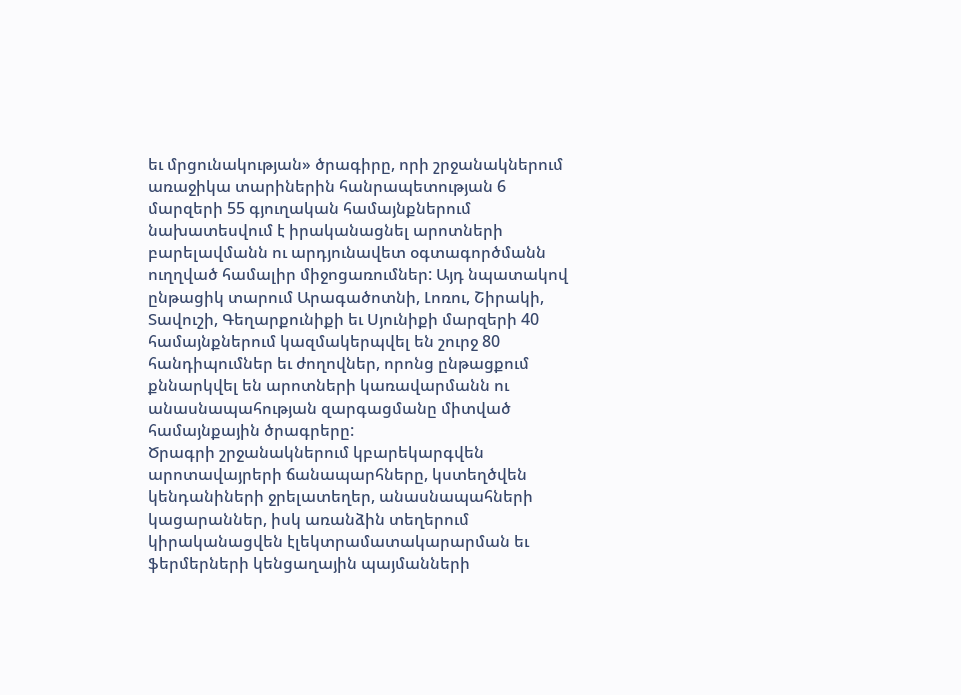եւ մրցունակության» ծրագիրը, որի շրջանակներում առաջիկա տարիներին հանրապետության 6 մարզերի 55 գյուղական համայնքներում նախատեսվում է իրականացնել արոտների բարելավմանն ու արդյունավետ օգտագործմանն ուղղված համալիր միջոցառումներ: Այդ նպատակով ընթացիկ տարում Արագածոտնի, Լոռու, Շիրակի, Տավուշի, Գեղարքունիքի եւ Սյունիքի մարզերի 40 համայնքներում կազմակերպվել են շուրջ 80 հանդիպումներ եւ ժողովներ, որոնց ընթացքում քննարկվել են արոտների կառավարմանն ու անասնապահության զարգացմանը միտված համայնքային ծրագրերը:
Ծրագրի շրջանակներում կբարեկարգվեն արոտավայրերի ճանապարհները, կստեղծվեն կենդանիների ջրելատեղեր, անասնապահների կացարաններ, իսկ առանձին տեղերում կիրականացվեն էլեկտրամատակարարման եւ ֆերմերների կենցաղային պայմանների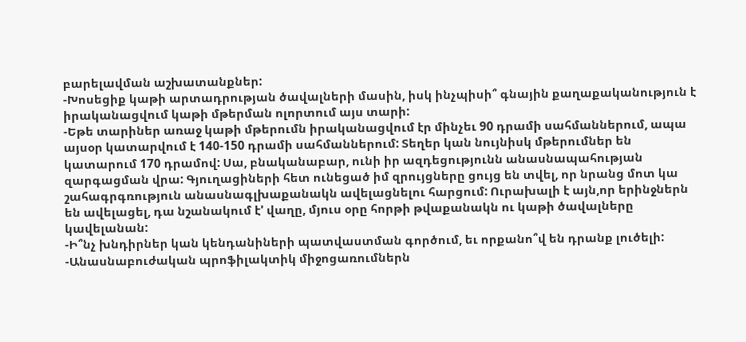բարելավման աշխատանքներ:
-Խոսեցիք կաթի արտադրության ծավալների մասին, իսկ ինչպիսի՞ գնային քաղաքականություն է իրականացվում կաթի մթերման ոլորտում այս տարի:
-Եթե տարիներ առաջ կաթի մթերումն իրականացվում էր մինչեւ 90 դրամի սահմաններում, ապա այսօր կատարվում է 140-150 դրամի սահմաններում: Տեղեր կան նույնիսկ մթերումներ են կատարում 170 դրամով: Սա, բնականաբար, ունի իր ազդեցությունն անասնապահության զարգացման վրա: Գյուղացիների հետ ունեցած իմ զրույցները ցույց են տվել, որ նրանց մոտ կա շահագրգռություն անասնագլխաքանակն ավելացնելու հարցում: Ուրախալի է այն,որ երինջներն են ավելացել, դա նշանակում է' վաղը, մյուս օրը հորթի թվաքանակն ու կաթի ծավալները կավելանան:
-Ի՞նչ խնդիրներ կան կենդանիների պատվաստման գործում, եւ որքանո՞վ են դրանք լուծելի:
-Անասնաբուժական պրոֆիլակտիկ միջոցառումներն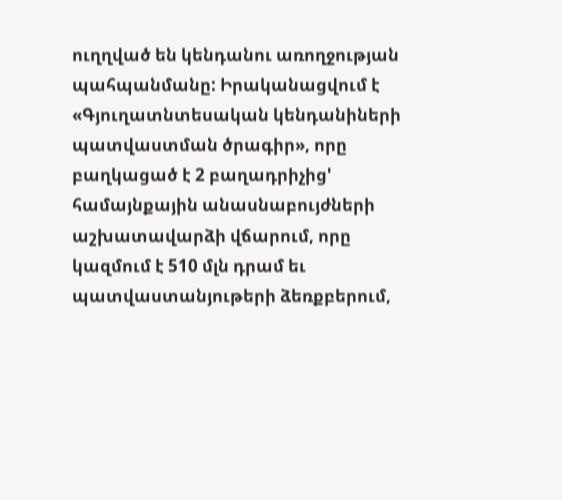ուղղված են կենդանու առողջության պահպանմանը: Իրականացվում է «Գյուղատնտեսական կենդանիների պատվաստման ծրագիր», որը բաղկացած է 2 բաղադրիչից' համայնքային անասնաբույժների աշխատավարձի վճարում, որը կազմում է 510 մլն դրամ եւ պատվաստանյութերի ձեռքբերում,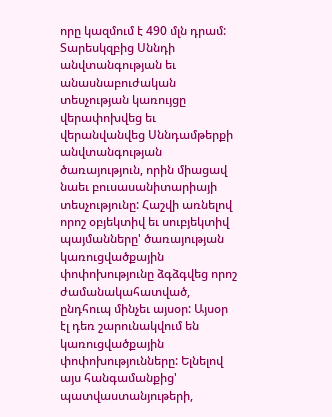որը կազմում է 490 մլն դրամ: Տարեսկզբից Սննդի անվտանգության եւ անասնաբուժական տեսչության կառույցը վերափոխվեց եւ վերանվանվեց Սննդամթերքի անվտանգության ծառայություն, որին միացավ նաեւ բուսասանիտարիայի տեսչությունը: Հաշվի առնելով որոշ օբյեկտիվ եւ սուբյեկտիվ պայմանները' ծառայության կառուցվածքային փոփոխությունը ձգձգվեց որոշ ժամանակահատված, ընդհուպ մինչեւ այսօր: Այսօր էլ դեռ շարունակվում են կառուցվածքային փոփոխությունները: Ելնելով այս հանգամանքից' պատվաստանյութերի,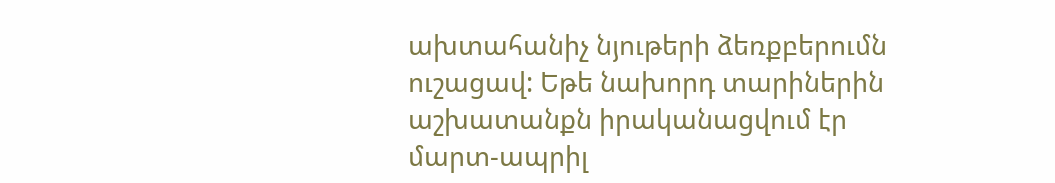ախտահանիչ նյութերի ձեռքբերումն ուշացավ: Եթե նախորդ տարիներին աշխատանքն իրականացվում էր մարտ-ապրիլ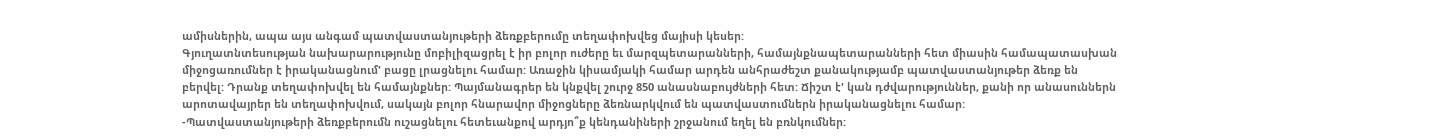ամիսներին, ապա այս անգամ պատվաստանյութերի ձեռքբերումը տեղափոխվեց մայիսի կեսեր:
Գյուղատնտեսության նախարարությունը մոբիլիզացրել է իր բոլոր ուժերը եւ մարզպետարանների, համայնքնապետարանների հետ միասին համապատասխան միջոցառումներ է իրականացնում' բացը լրացնելու համար: Առաջին կիսամյակի համար արդեն անհրաժեշտ քանակությամբ պատվաստանյութեր ձեռք են բերվել: Դրանք տեղափոխվել են համայնքներ: Պայմանագրեր են կնքվել շուրջ 850 անասնաբույժների հետ: Ճիշտ է' կան դժվարություններ, քանի որ անասուններն արոտավայրեր են տեղափոխվում, սակայն բոլոր հնարավոր միջոցները ձեռնարկվում են պատվաստումներն իրականացնելու համար:
-Պատվաստանյութերի ձեռքբերումն ուշացնելու հետեւանքով արդյո՞ք կենդանիների շրջանում եղել են բռնկումներ: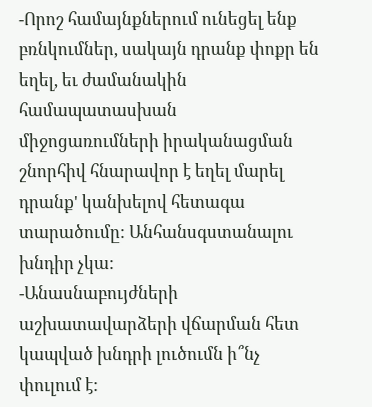-Որոշ համայնքներում ունեցել ենք բռնկումներ, սակայն դրանք փոքր են եղել, եւ ժամանակին համապատասխան միջոցառումների իրականացման շնորհիվ հնարավոր է եղել մարել դրանք' կանխելով հետագա տարածումը: Անհանսգստանալու խնդիր չկա:
-Անասնաբույժների աշխատավարձերի վճարման հետ կապված խնդրի լուծումն ի՞նչ փուլում է: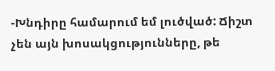-Խնդիրը համարում եմ լուծված: Ճիշտ չեն այն խոսակցությունները, թե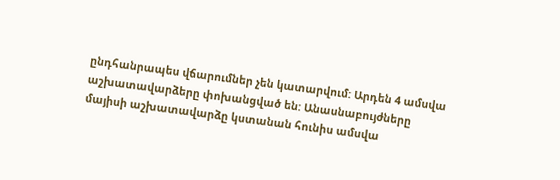ընդհանրապես վճարումներ չեն կատարվում: Արդեն 4 ամսվա աշխատավարձերը փոխանցված են: Անասնաբույժները մայիսի աշխատավարձը կստանան հունիս ամսվա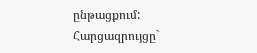ընթացքում:
Հարցազրույցը`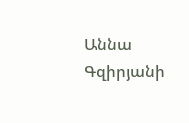Աննա Գզիրյանի